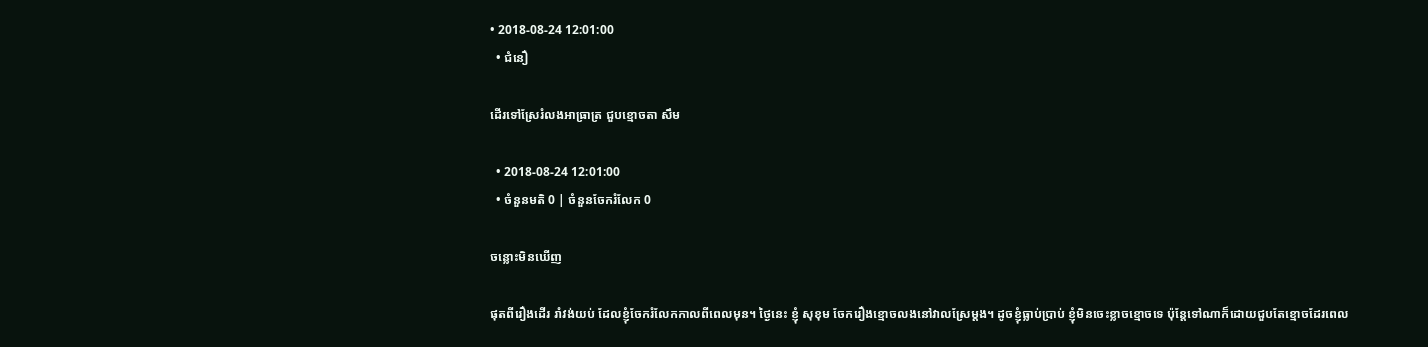• 2018-08-24 12:01:00
  • ជំនឿ

ដើរទៅស្រែរំលងអាធ្រាត្រ ជួបខ្មោចតា សឹម

  • 2018-08-24 12:01:00
  • ចំនួនមតិ 0 | ចំនួនចែករំលែក 0

ចន្លោះមិនឃើញ

ផុតពីរឿងដើរ រាំវង់យប់ ដែលខ្ញុំចែករំលែកកាលពីពេលមុន។ ថ្ងៃនេះ ខ្ញុំ សុខុម ចែករឿងខ្មោចលងនៅវាលស្រែម្ដង។ ដូចខ្ញុំធ្លាប់ប្រាប់ ខ្ញុំមិនចេះខ្លាចខ្មោចទេ ប៉ុន្តែទៅណាក៏ដោយជួបតែខ្មោចដែរពេល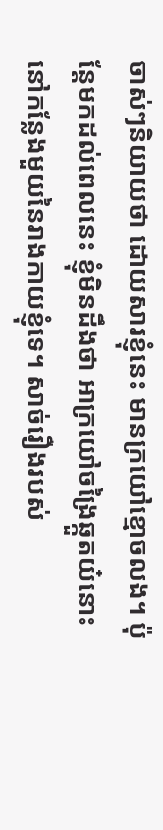ចាស់ៗនិយាយថា ដោយសារខ្ញុំនេះ មានក្រយៅខ្មោចលង។ ប៉ុន្តែមកដល់ពេលនេះ ខ្ញុំមិនដឹងថា អាក្រយៅចង្រៃឆ្កួតយ៎នោះ នៅកន្លែងមួយនៃរាងកាយខ្ញុំទេ។ សាច់រឿងរបស់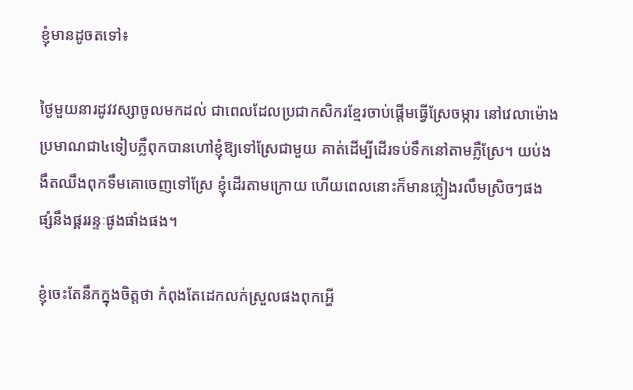ខ្ញុំមានដូចតទៅ៖

ថ្ងៃមួយនារដូវវស្សាចូលមកដល់ ជាពេលដែលប្រជាកសិករខ្មែរចាប់ផ្ដើមធ្វើស្រែចម្ការ នៅវេលាម៉ោងប្រមាណជា៤ទៀបភ្លឺពុកបានហៅខ្ញុំឱ្យទៅស្រែជាមួយ គាត់ដើម្បីដើរទប់ទឹកនៅតាមភ្លឺស្រែ។ យប់ងងឹតឈឹងពុកទឹមគោចេញទៅស្រែ ខ្ញុំដើរតាមក្រោយ ហើយពេលនោះក៏មានភ្លៀងរលឹមស្រិចៗផង ផ្សំនឹងផ្គររន្ទៈផូងផាំងផង។

ខ្ញុំចេះតែនឹកក្នុងចិត្តថា កំពុងតែដេកលក់ស្រួលផងពុកអ្ហើ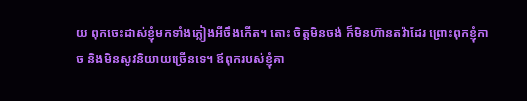យ ពុកចេះដាស់ខ្ញុំមកទាំងភ្លៀងអីចឹងកើត។ តោះ ចិត្តមិនចង់ ក៏មិនហ៊ានតវ៉ាដែរ ព្រោះពុកខ្ញុំកាច និងមិនសូវនិយាយច្រើនទេ។ ឪពុករបស់ខ្ញុំគា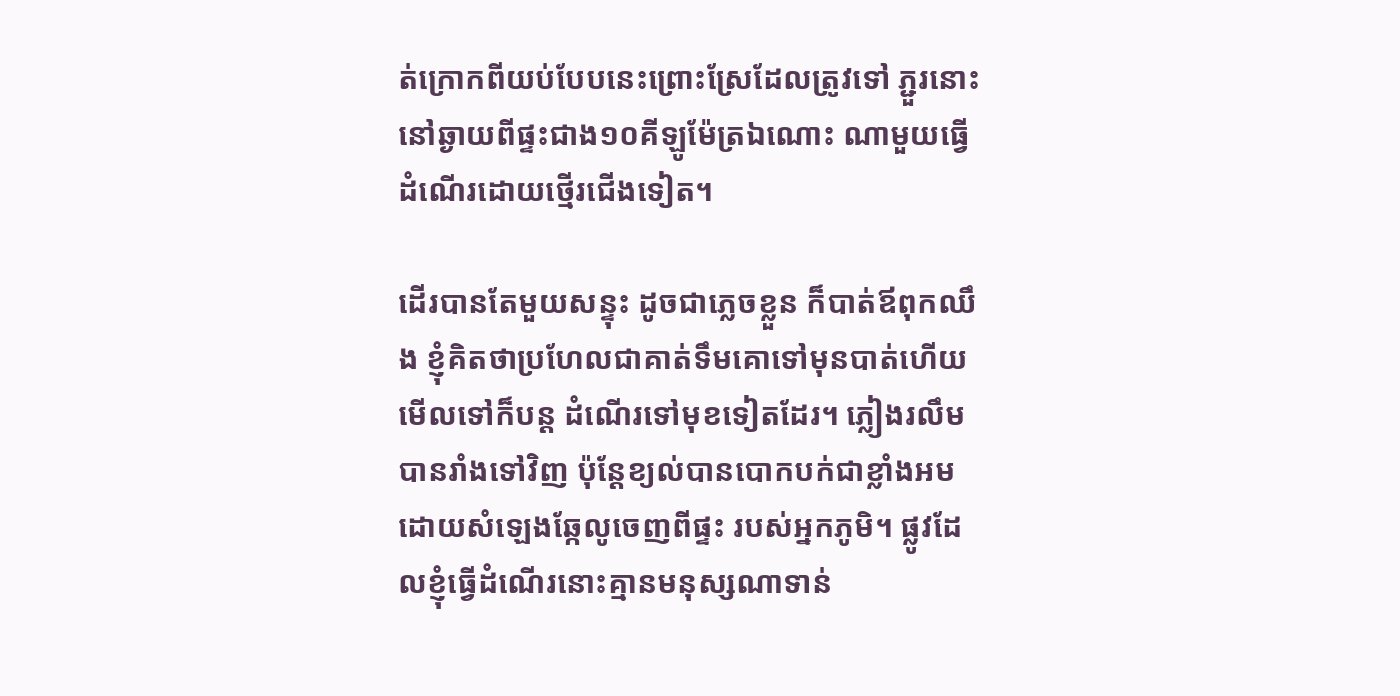ត់ក្រោកពីយប់បែបនេះព្រោះស្រែដែលត្រូវទៅ ភ្ជួរនោះនៅឆ្ងាយពីផ្ទះជាង១០គីឡូម៉ែត្រឯណោះ ណាមួយធ្វើដំណើរដោយថ្មើរជើងទៀត។

ដើរបានតែមួយសន្ទុះ ដូចជាភ្លេចខ្លួន ក៏បាត់ឪពុកឈឹង ខ្ញុំគិតថាប្រហែលជាគាត់ទឹមគោទៅមុនបាត់ហើយមើលទៅក៏បន្ត ដំណើរទៅមុខទៀតដែរ។ ភ្លៀងរលឹមបានរាំងទៅវិញ ប៉ុន្តែខ្យល់បានបោកបក់ជាខ្លាំងអមដោយសំឡេងឆ្កែលូចេញពីផ្ទះ របស់អ្នកភូមិ។ ផ្លូវដែលខ្ញុំធ្វើដំណើរនោះគ្មានមនុស្សណាទាន់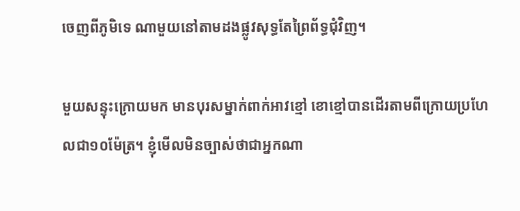ចេញពីភូមិទេ ណាមួយនៅតាមដងផ្លូវសុទ្ធតែព្រៃព័ទ្ធជុំវិញ។

មួយសន្ទុះក្រោយមក មានបុរសម្នាក់ពាក់អាវខ្មៅ ខោខ្មៅបានដើរតាមពីក្រោយប្រហែលជា១០ម៉ែត្រ។ ខ្ញុំមើលមិនច្បាស់ថាជាអ្នកណា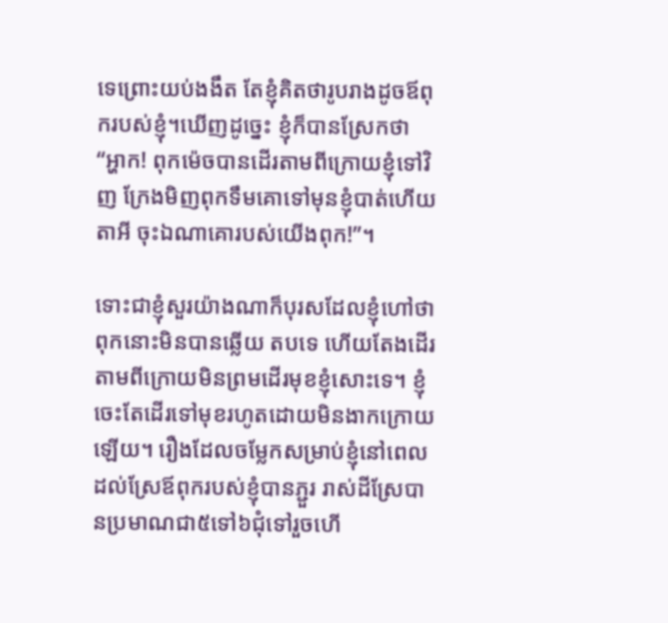ទេព្រោះយប់ងងឹត តែខ្ញុំគិតថារូបរាងដូចឪពុករបស់ខ្ញុំ។ឃើញដូច្នេះ ខ្ញុំក៏បានស្រែកថា “អ្ហាក! ពុកម៉េចបានដើរតាមពីក្រោយខ្ញុំទៅវិញ ក្រែងមិញពុកទឹមគោទៅមុនខ្ញុំបាត់ហើយតាអី ចុះឯណាគោរបស់យើងពុក!”។

ទោះជាខ្ញុំសួរយ៉ាងណាក៏បុរសដែលខ្ញុំហៅថាពុកនោះមិនបានឆ្លើយ តបទេ ហើយតែងដើរតាមពីក្រោយមិនព្រមដើរមុខខ្ញុំសោះទេ។ ខ្ញុំចេះតែដើរទៅមុខរហូតដោយមិនងាកក្រោយឡើយ។ រឿងដែលចម្លែកសម្រាប់ខ្ញុំនៅពេលដល់ស្រែឪពុករបស់ខ្ញុំបានភ្ជួរ រាស់ដីស្រែបានប្រមាណជា៥ទៅ៦ជុំទៅរួចហើ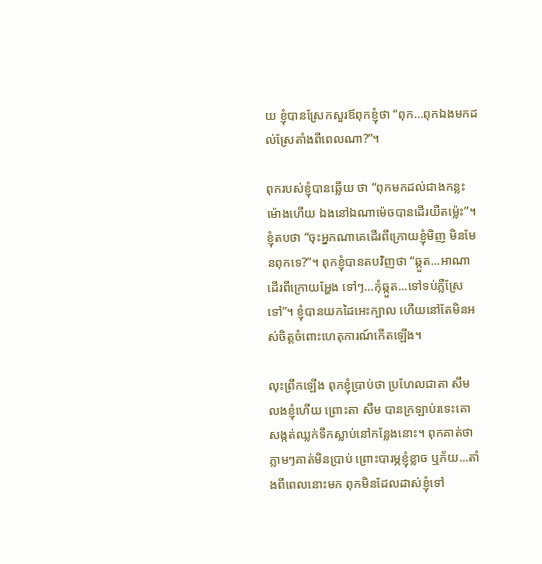យ ខ្ញុំបានស្រែកសួរឪពុកខ្ញុំថា “ពុក…ពុកឯងមកដល់ស្រែតាំងពីពេលណា?”។

ពុករបស់ខ្ញុំបានឆ្លើយ ថា “ពុកមកដល់ជាងកន្លះម៉ោងហើយ ឯងនៅឯណាម៉េចបានដើរយឺតម្ល៉េះ”។ ខ្ញុំតបថា “ចុះអ្នកណាគេដើរពីក្រោយខ្ញុំមិញ មិនមែនពុកទេ?”។ ពុកខ្ញុំបានតបវិញថា “ឆ្កួត...អាណាដើរពីក្រោយអ្ហែង ទៅៗ…កុំឆ្កួត...ទៅទប់ភ្លឺស្រែទៅ”។ ខ្ញុំបានយកដៃអេះក្បាល ហើយនៅតែមិនអស់ចិត្តចំពោះហេតុការណ៍កើតឡើង។

លុះព្រឹកឡើង ពុកខ្ញុំប្រាប់ថា ប្រហែលជាតា សឹម លងខ្ញុំហើយ ព្រោះតា សឹម បានក្រឡាប់រទេះគោសង្កត់ឈ្លក់ទឹកស្លាប់នៅកន្លែងនោះ។ ពុកគាត់ថា ភ្លាមៗគាត់មិនប្រាប់ ព្រោះបារម្ភខ្ញុំខ្លាច ឬភ័យ...តាំងពីពេលនោះមក ពុកមិនដែលដាស់ខ្ញុំទៅ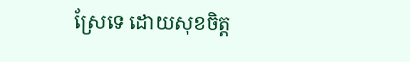ស្រែទេ ដោយសុខចិត្ត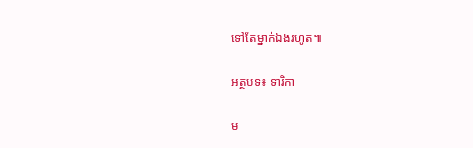ទៅតែម្នាក់ឯងរហូត៕

អត្ថបទ៖ ទារិកា

ម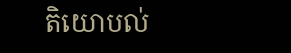តិយោបល់